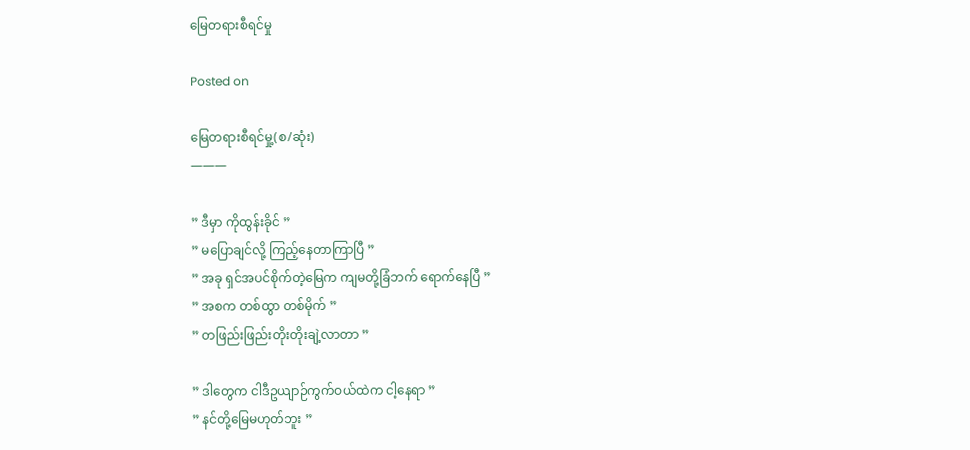မြေတရားစီရင်မှု

Posted on

မြေတရားစီရင်မှု့(စ/ဆုံး)
———

” ဒီမှာ ကိုထွန်းခိုင် ”
” မပြောချင်လို့ ကြည့်နေတာကြာပြီ ”
” အခု ရှင်အပင်စိုက်တဲ့မြေက ကျမတို့ခြံဘက် ရောက်နေပြီ ”
” အစက တစ်ထွာ တစ်မိုက် ”
” တဖြည်းဖြည်းတိုးတိုးချဲ့လာတာ ”

” ဒါတွေက ငါဒီဥယျာဉ်ကွက်ဝယ်ထဲက ငါ့နေရာ ”
” နင်တို့မြေမဟုတ်ဘူး ”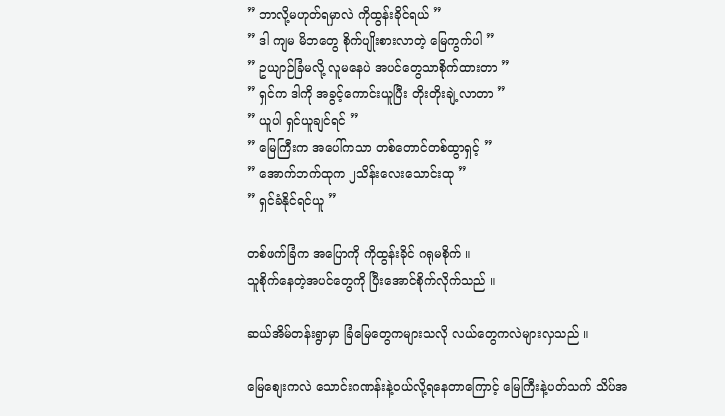” ဘာလို့မဟုတ်ရမှာလဲ ကိုထွန်းခိုင်ရယ် ”
” ဒါ ကျမ မိဘတွေ စိုက်ပျိုးစားလာတဲ့ မြေကွက်ပါ ”
” ဥယျာဉ်ခြံမလို့ လူမနေပဲ အပင်တွေသာစိုက်ထားတာ ”
” ရှင်က ဒါကို အခွင့်ကောင်းယူပြီး တိုးတိုးချဲ့လာတာ ”
” ယူပါ ရှင်ယူချင်ရင် ”
” မြေကြီးက အပေါ်ကသာ တစ်တောင်တစ်ထွာရှင့် ”
” အောက်ဘက်ထုက ၂သိန်းလေးသောင်းထု ”
” ရှင်ခံနိုင်ရင်ယူ ”

တစ်ဖက်ခြံက အပြောကို ကိုထွန်းခိုင် ဂရုမစိုက် ။
သူစိုက်နေတဲ့အပင်တွေကို ပြီးအောင်စိုက်လိုက်သည် ။

ဆယ်အိမ်တန်းရွာမှာ ခြံမြေတွေကများသလို လယ်တွေကလဲများလှသည် ။

မြေစျေးကလဲ သောင်းဂဏန်းနဲ့ဝယ်လို့ရနေတာကြောင့် မြေကြီးနဲ့ပတ်သက် သိပ်အ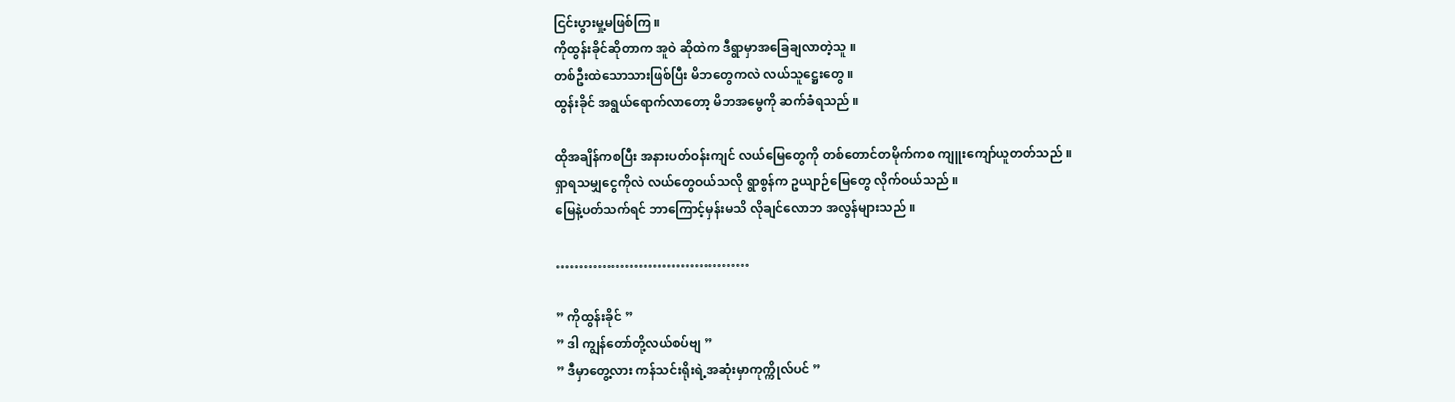ငြင်းပွားမှု့မဖြစ်ကြ ။
ကိုထွန်းခိုင်ဆိုတာက အူဝဲ ဆိုထဲက ဒီရွာမှာအခြေချလာတဲ့သူ ။
တစ်ဦးထဲသောသားဖြစ်ပြီး မိဘတွေကလဲ လယ်သူဋ္ဌေးတွေ ။
ထွန်းခိုင် အရွယ်ရောက်လာတော့ မိဘအမွေကို ဆက်ခံရသည် ။

ထိုအချိန်ကစပြီး အနားပတ်ဝန်းကျင် လယ်မြေတွေကို တစ်တောင်တမိုက်ကစ ကျူးကျော်ယူတတ်သည် ။
ရှာရသမျှငွေကိုလဲ လယ်တွေဝယ်သလို ရွာစွန်က ဥယျာဉ်မြေတွေ လိုက်ဝယ်သည် ။
မြေနဲ့ပတ်သက်ရင် ဘာကြောင့်မှန်းမသိ လိုချင်လောဘ အလွန်များသည် ။

……………………………………

” ကိုထွန်းခိုင် ”
” ဒါ ကျွန်တော်တို့လယ်စပ်ဗျ ”
” ဒီမှာတွေ့လား ကန်သင်းရိုးရဲ့အဆုံးမှာကုက္ကိုလ်ပင် ”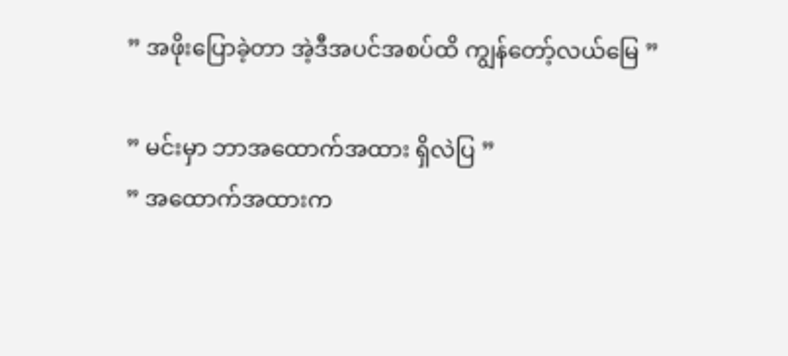” အဖိုးပြောခဲ့တာ အဲ့ဒီအပင်အစပ်ထိ ကျွန်တော့်လယ်မြေ ”

” မင်းမှာ ဘာအထောက်အထား ရှိလဲပြ ”
” အထောက်အထားက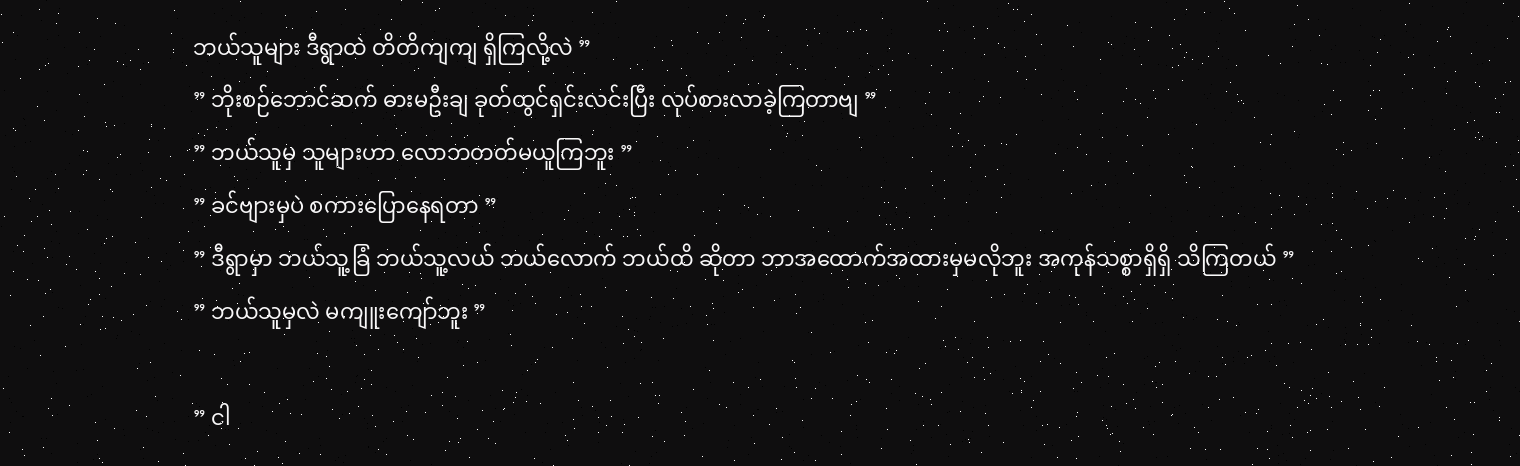ဘယ်သူများ ဒီရွာထဲ တိတိကျကျ ရှိကြလို့လဲ ”
” ဘိုးစဉ်ဘောင်ဆက် ဓားမဦးချ ခုတ်ထွင်ရှင်းလင်းပြီး လုပ်စားလာခဲ့ကြတာဗျ ”
” ဘယ်သူမှ သူများဟာ လောဘတတ်မယူကြဘူး ”
” ခင်ဗျားမှပဲ စကားပြောနေရတာ ”
” ဒီရွာမှာ ဘယ်သူ့ခြံ ဘယ်သူ့လယ် ဘယ်လောက် ဘယ်ထိ ဆိုတာ ဘာအထောက်အထားမှမလိုဘူး အကုန်သစ္စာရှိရှိ သိကြတယ် ”
” ဘယ်သူမှလဲ မကျူးကျော်ဘူး ”

” ငါ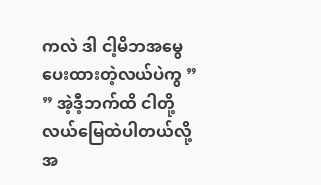ကလဲ ဒါ ငါ့မိဘအမွေပေးထားတဲ့လယ်ပဲကွ ”
” အဲ့ဒီ့ဘက်ထိ ငါတို့လယ်မြေထဲပါတယ်လို့အ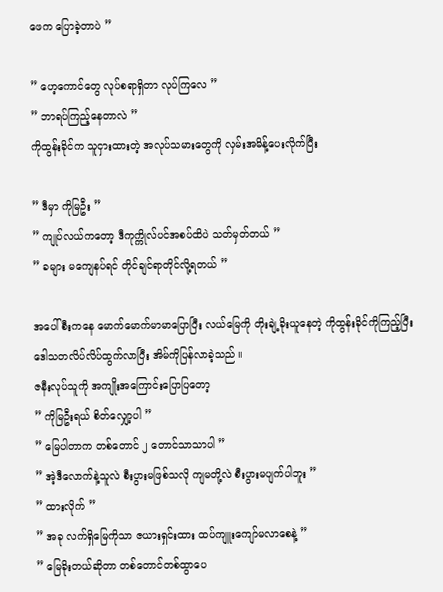ဖေက ပြောခဲ့တာပဲ ”

” ဟေ့ကောင်တွေ လုပ်စရာရှိတာ လုပ်ကြလေ ”
” ဘာရပ်ကြည့်နေတာလဲ ”
ကိုထွန်းခိုင်က သူငှားထားတဲ့ အလုပ်သမားတွေကို လှမ်းအမိန့်ပေးလိုက်ပြီး

” ဒီမှာ ကိုမြဦး ”
” ကျုပ်လယ်ကတော့ ဒီကုက္ကိုလ်ပင်အစပ်ထိပဲ သတ်မှတ်တယ် ”
” ခများ မကျေနပ်ရင် တိုင်ချင်ရာတိုင်လို့ရတယ် ”

အပေါ်စီးကနေ မောက်မောက်မာမာပြောပြီး လယ်မြေကို တိုးချဲ့ခိုးယူနေတဲ့ ကိုထွန်းခိုင်ကိုကြည့်ပြီး ဒေါသတလိပ်လိပ်ထွက်လာပြီး အိမ်ကိုပြန်လာခဲ့သည် ။
ဇနီးလုပ်သူကို အကျိုးအကြောင်းပြောပြတော့
” ကိုမြဦးရယ် စိတ်လျှော့ပါ ”
” မြေပါတာက တစ်တောင် ၂ တောင်သာသာပါ ”
” အဲ့ဒီလောက်နဲ့သူလဲ စီးပွားမဖြစ်သလို ကျမတို့လဲ စီးပွားမပျက်ပါဘူး ”
” ထားလိုက် ”
” အခု လက်ရှိမြေကိုသာ ဇယားရှင်းထား ထပ်ကျူးကျော်မလာစေနဲ့ ”
” မြေခိုးတယ်ဆိုတာ တစ်တောင်တစ်ထွာပေ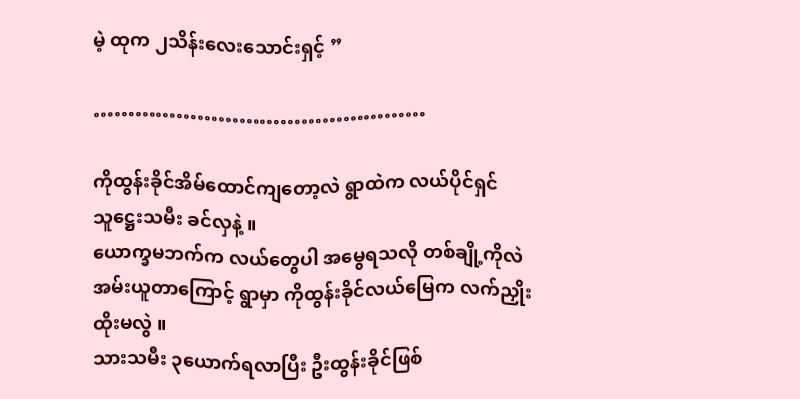မဲ့ ထုက ၂သိန်းလေးသောင်းရှင့် ”

…………………………………………

ကိုထွန်းခိုင်အိမ်ထောင်ကျတော့လဲ ရွာထဲက လယ်ပိုင်ရှင် သူဋ္ဌေးသမီး ခင်လှနဲ့ ။
ယောက္ခမဘက်က လယ်တွေပါ အမွေရသလို တစ်ချို့ကိုလဲ အမ်းယူတာကြောင့် ရွာမှာ ကိုထွန်းခိုင်လယ်မြေက လက်ညှိုးထိုးမလွဲ ။
သားသမီး ၃ယောက်ရလာပြီး ဦးထွန်းခိုင်ဖြစ်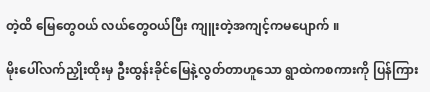တဲ့ထိ မြေတွေဝယ် လယ်တွေဝယ်ပြီး ကျူးတဲ့အကျင့်ကမပျောက် ။

မိုးပေါ်လက်ညှိုးထိုးမှ ဦးထွန်းခိုင်မြေနဲ့လွတ်တာဟူသော ရွာထဲကစကားကို ပြန်ကြား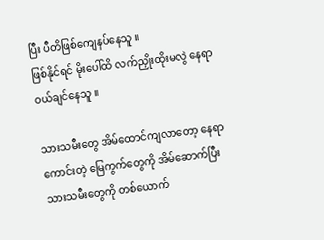ပြီး ပီတိဖြစ်ကျေနပ်နေသူ ။
ဖြစ်နိုင်ရင် မိုးပေါ်ထိ လက်ညှိုးထိုးမလွဲ နေရာဝယ်ချင်နေသူ ။

သားသမီးတွေ အိမ်ထောင်ကျလာတော့ နေရာကောင်းတဲ့ မြေကွက်တွေကို အိမ်ဆောက်ပြီး သားသမီးတွေကို တစ်ယောက်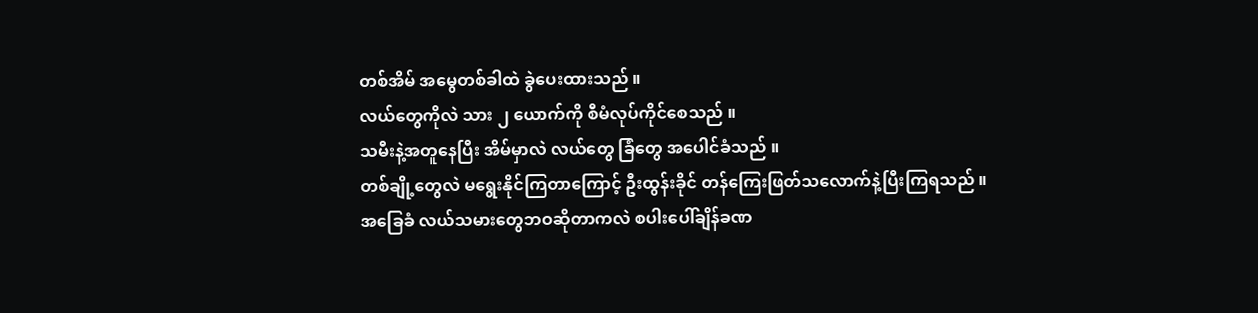တစ်အိမ် အမွေတစ်ခါထဲ ခွဲပေးထားသည် ။
လယ်တွေကိုလဲ သား ၂ ယောက်ကို စီမံလုပ်ကိုင်စေသည် ။
သမီးနဲ့အတူနေပြီး အိမ်မှာလဲ လယ်တွေ ခြံတွေ အပေါင်ခံသည် ။
တစ်ချို့တွေလဲ မရွေးနိုင်ကြတာကြောင့် ဦးထွန်းခိုင် တန်ကြေးဖြတ်သလောက်နဲ့ပြီးကြရသည် ။
အခြေခံ လယ်သမားတွေဘဝဆိုတာကလဲ စပါးပေါ်ချိန်ခဏ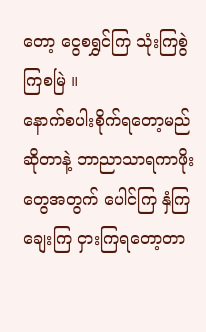တော့ ငွေစရွှင်ကြ သုံးကြစွဲကြစမြဲ ။
နောက်စပါးစိုက်ရတော့မည်ဆိုတာနဲ့ ဘာညာသာရကာဖိုးတွေအတွက် ပေါင်ကြ နှံကြ ချေးကြ ငှားကြရတော့တာ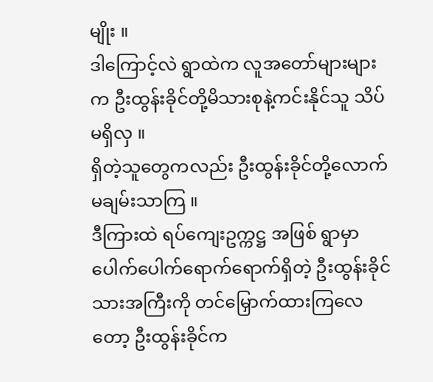မျိုး ။
ဒါကြောင့်လဲ ရွာထဲက လူအတော်များများက ဦးထွန်းခိုင်တို့မိသားစုနဲ့ကင်းနိုင်သူ သိပ်မရှိလှ ။
ရှိတဲ့သူတွေကလည်း ဦးထွန်းခိုင်တို့လောက် မချမ်းသာကြ ။
ဒီကြားထဲ ရပ်ကျေးဥက္ကဋ္ဌ အဖြစ် ရွာမှာ ပေါက်ပေါက်ရောက်ရောက်ရှိတဲ့ ဦးထွန်းခိုင် သားအကြီးကို တင်မြှောက်ထားကြလေတော့ ဦးထွန်းခိုင်က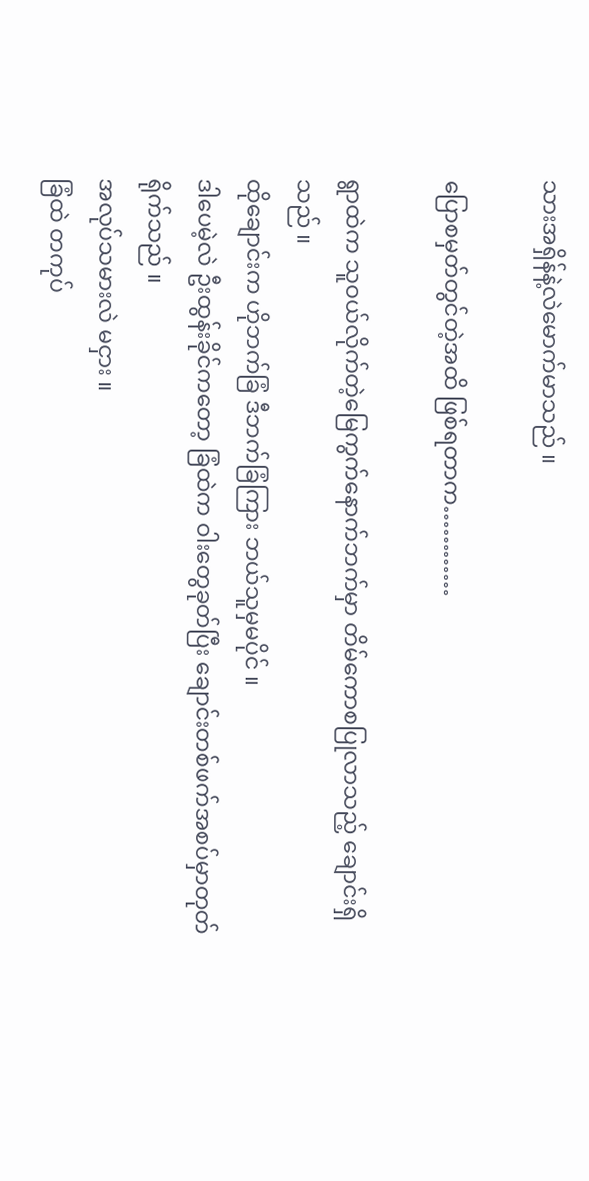သားအရှိန်နဲ့လဲမောက်မာသည် ။

ပြောစမှတ်တွင်တဲ့အထိ ဖြစ်ရတာက…………

ရွာထဲက သူဝယ်လိုက်တဲ့မြေကွက်နောက်ဘက်မှာ တိမ်ကောစပြုလာသည့် ချောင်းရှိသည် ။
ထိုချောင်းက ဟိုဘက်ခြံ ဒီဘက်ခြံကြား ဘယ်သူမှမပိုင် ။
ဒါပေမဲ့လဲ ဦးထွန်းခိုင်ကတော့ ခြံထဲက ဝါးတွေခုတ်ပြီး ချောင်းတစ်ဖက်အစပ်မှာတုတ်ရိုက်သည် ။
အလုပ်သမားလဲ မငှား ။
ခြံထဲ တကုပ်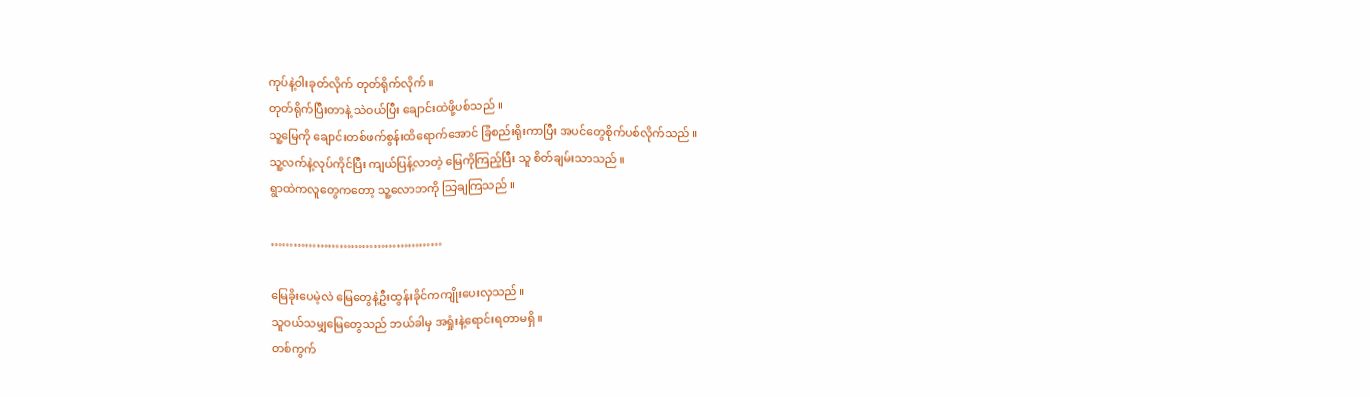ကုပ်နဲ့ဝါးခုတ်လိုက် တုတ်ရိုက်လိုက် ။
တုတ်ရိုက်ပြီးတာနဲ့ သဲဝယ်ပြီး ချောင်းထဲဖို့ပစ်သည် ။
သူ့မြေကို ချောင်းတစ်ဖက်စွန်းထိရောက်အောင် ခြံစည်းရိုးကာပြီး အပင်တွေစိုက်ပစ်လိုက်သည် ။
သူ့လက်နဲ့လုပ်ကိုင်ပြီး ကျယ်ပြန့်လာတဲ့ မြေကိုကြည့်ပြီး သူ စိတ်ချမ်းသာသည် ။
ရွာထဲကလူတွေကတော့ သူ့လောဘကို သြချကြသည် ။

………………………………………

မြေခိုးပေမဲ့လဲ မြေတွေနဲ့ဦးထွန်းခိုင်ကကျိုးပေးလှသည် ။
သူဝယ်သမျှမြေတွေသည် ဘယ်ခါမှ အရှုံးနဲ့ရောင်းရတာမရှိ ။
တစ်ကွက်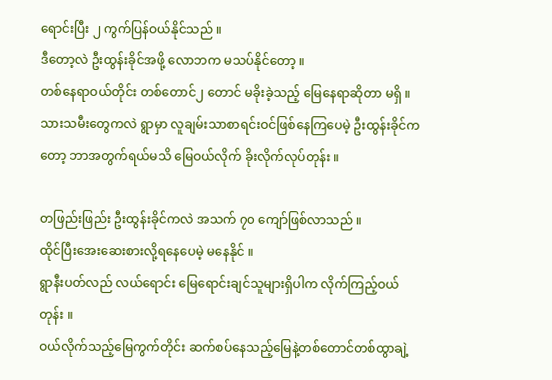ရောင်းပြီး ၂ ကွက်ပြန်ဝယ်နိုင်သည် ။
ဒီတော့လဲ ဦးထွန်းခိုင်အဖို့ လောဘက မသပ်နိုင်တော့ ။
တစ်နေရာဝယ်တိုင်း တစ်တောင်၂ တောင် မခိုးခဲ့သည့် မြေနေရာဆိုတာ မရှိ ။
သားသမီးတွေကလဲ ရွာမှာ လူချမ်းသာစာရင်းဝင်ဖြစ်နေကြပေမဲ့ ဦးထွန်းခိုင်ကတော့ ဘာအတွက်ရယ်မသိ မြေဝယ်လိုက် ခိုးလိုက်လုပ်တုန်း ။

တဖြည်းဖြည်း ဦးထွန်းခိုင်ကလဲ အသက် ၇၀ ကျော်ဖြစ်လာသည် ။
ထိုင်ပြီးအေးဆေးစားလို့ရနေပေမဲ့ မနေနိုင် ။
ရွာနီးပတ်လည် လယ်ရောင်း မြေရောင်းချင်သူများရှိပါက လိုက်ကြည့်ဝယ်တုန်း ။
ဝယ်လိုက်သည့်မြေကွက်တိုင်း ဆက်စပ်နေသည့်မြေနဲ့တစ်တောင်တစ်ထွာချဲ့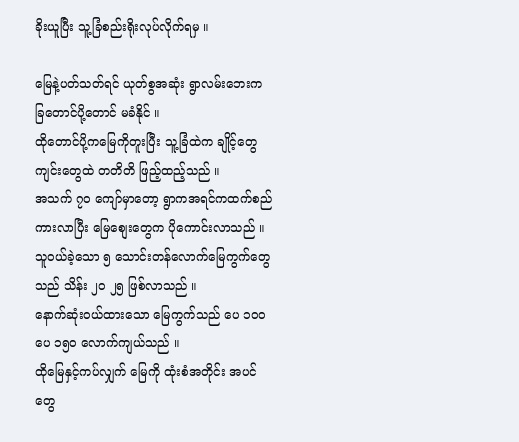ခိုးယူပြီး သူ့ခြံစည်းရိုးလုပ်လိုက်ရမှ ။

မြေနဲ့ပတ်သတ်ရင် ယုတ်စွအဆုံး ရွာလမ်းဘေးက ခြတောင်ပို့တောင် မခံနိုင် ။
ထိုတောင်ပို့ကမြေကိုတူးပြီး သူ့ခြံထဲက ချိုင့်တွေ ကျင်းတွေထဲ တတိတိ ဖြည့်ထည့်သည် ။
အသက် ၇၀ ကျော်မှာတော့ ရွာကအရင်ကထက်စည်ကားလာပြီး မြေစျေးတွေက ပိုကောင်းလာသည် ။
သူဝယ်ခဲ့သော ၅ သောင်းတန်လောက်မြေကွက်တွေသည် သိန်း ၂၀ ၂၅ ဖြစ်လာသည် ။
နောက်ဆုံးဝယ်ထားသော မြေကွက်သည် ပေ ၁၀၀ ပေ ၁၅၀ လောက်ကျယ်သည် ။
ထိုမြေနှင့်ကပ်လျှက် မြေကို ထုံးစံအတိုင်း အပင်တွေ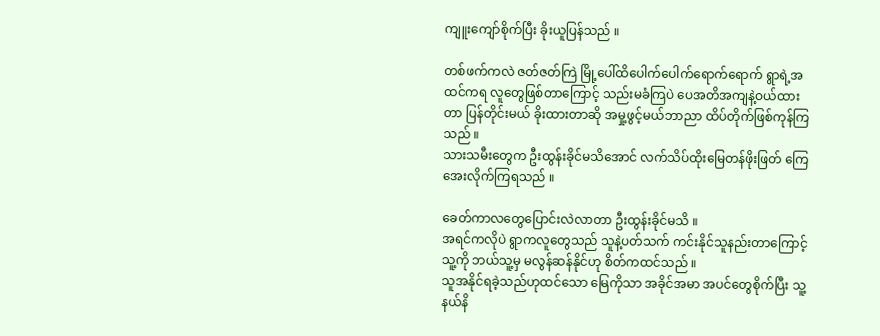ကျူးကျော်စိုက်ပြီး ခိုးယူပြန်သည် ။

တစ်ဖက်ကလဲ ဇတ်ဇတ်ကြဲ မြို့ပေါ်ထိပေါက်ပေါက်ရောက်ရောက် ရွာရဲ့အထင်ကရ လူတွေဖြစ်တာကြောင့် သည်းမခံကြပဲ ပေအတိအကျနဲ့ဝယ်ထားတာ ပြန်တိုင်းမယ် ခိုးထားတာဆို အမှု့ဖွင့်မယ်ဘာညာ ထိပ်တိုက်ဖြစ်ကုန်ကြသည် ။
သားသမီးတွေက ဦးထွန်းခိုင်မသိအောင် လက်သိပ်ထိုးမြေတန်ဖိုးဖြတ် ကြေအေးလိုက်ကြရသည် ။

ခေတ်ကာလတွေပြောင်းလဲလာတာ ဦးထွန်းခိုင်မသိ ။
အရင်ကလိုပဲ ရွာကလူတွေသည် သူနဲ့ပတ်သက် ကင်းနိုင်သူနည်းတာကြောင့် သူ့ကို ဘယ်သူ့မှ မလွန်ဆန်နိုင်ဟု စိတ်ကထင်သည် ။
သူအနိုင်ရခဲ့သည်ဟုထင်သော မြေကိုသာ အခိုင်အမာ အပင်တွေစိုက်ပြီး သူ့နယ်နိ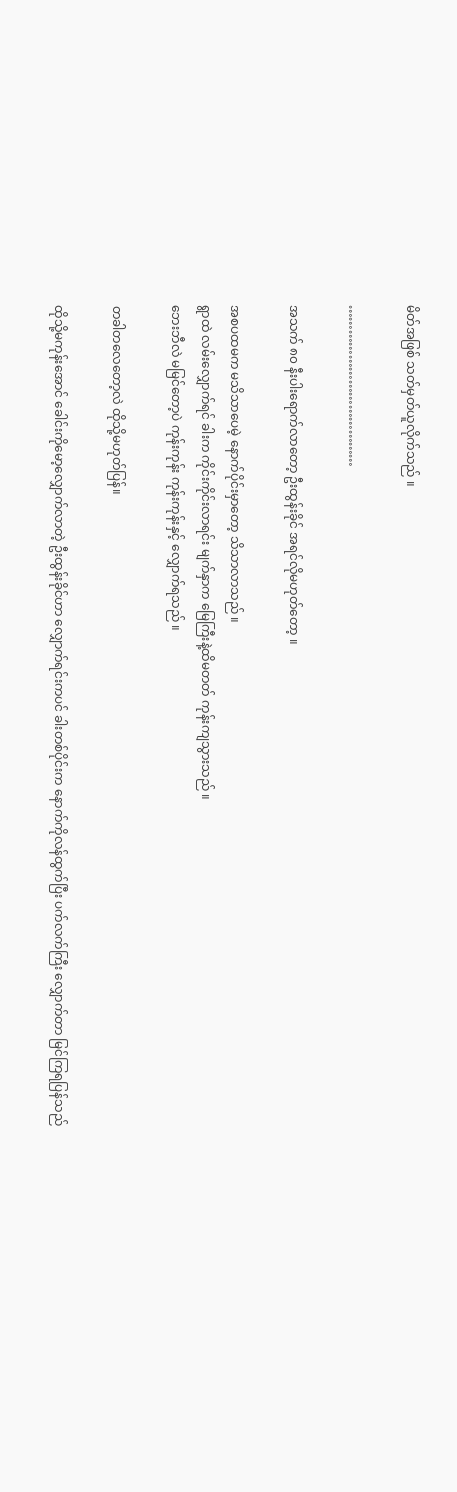မိတ်အဖြစ် သတ်မှတ်ယူလိုက်သည် ။

…………………………………

အသက် ၈၀ နီးပါးရောက်လာတော့ ဦးထွန်းခိုင် အရင်လိုမဟုတ်တော့ ။

အစပထမက မသိသာပေမဲ့ နောက်ပိုင်းမှာတော့ သိသာလာသည် ။
ရွာထဲ လမ်းလျှောက်ရင် ခါးက ကိုင်းကိုင်းလာရင်း မျက်နှာက မြေကြီးနဲ့ထိမတတ် ကုန်းကျသွားသည် ။
ဘေးဘီလဲ မမြင်တော့ပဲ ကုန်းကုန်း ကုန်းကုန်းနှင့် လျှောက်ရသည် ။

တခါတလေတော့လဲ ထိုသို့မဟုတ်ပြန်။

ထိုသို့မကုန်းအောင် ခေါင်းကိုမော့လျှောက်လာတဲ့ ဦးထွန်းခိုင်ဟာ လျှောက်ရင်းကပင် ခါးတစ်ပိုင်းက နောက်ကိုလန်ထွက်ပြီး ပက်လက်ကြီး လျှောက်တာ မြင်ကြရပြန်သည်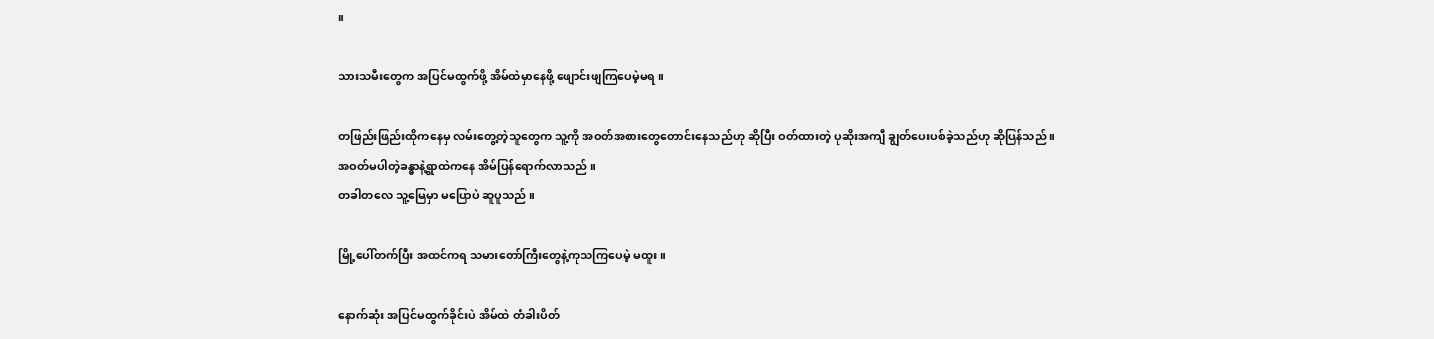။

သားသမီးတွေက အပြင်မထွက်ဖို့ အိမ်ထဲမှာနေဖို့ ဖျောင်းဖျကြပေမဲ့မရ ။

တဖြည်းဖြည်းထိုကနေမှ လမ်းတွေ့တဲ့သူတွေက သူ့ကို အဝတ်အစားတွေတောင်းနေသည်ဟု ဆိုပြီး ဝတ်ထားတဲ့ ပုဆိုးအကျီ ချွတ်ပေးပစ်ခဲ့သည်ဟု ဆိုပြန်သည် ။
အဝတ်မပါတဲ့ခန္ဓာနဲ့ရွာထဲကနေ အိမ်ပြန်ရောက်လာသည် ။
တခါတလေ သူ့မြေမှာ မပြောပဲ ဆူပူသည် ။

မြို့ပေါ်တက်ပြီး အထင်ကရ သမားတော်ကြီးတွေနဲ့ကုသကြပေမဲ့ မထူး ။

နောက်ဆုံး အပြင်မထွက်ခိုင်းပဲ အိမ်ထဲ တံခါးပိတ်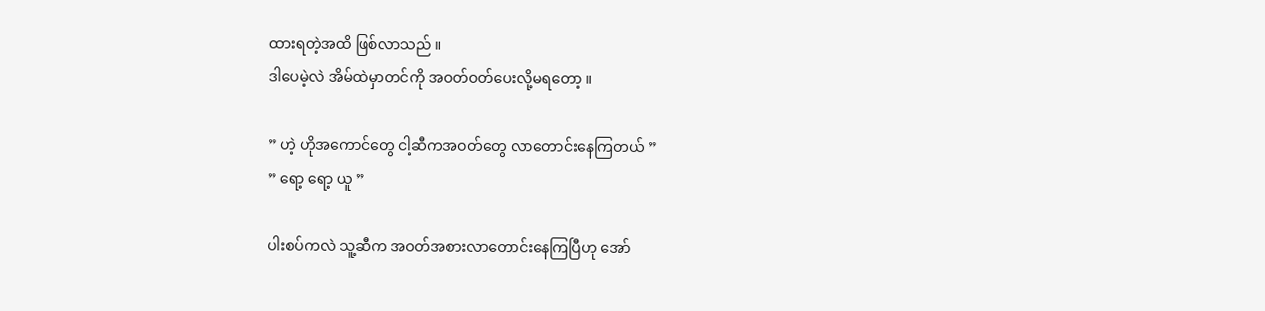ထားရတဲ့အထိ ဖြစ်လာသည် ။
ဒါပေမဲ့လဲ အိမ်ထဲမှာတင်ကို အဝတ်ဝတ်ပေးလို့မရတော့ ။

” ဟဲ့ ဟိုအကောင်တွေ ငါ့ဆီကအဝတ်တွေ လာတောင်းနေကြတယ် ”
” ရော့ ရော့ ယူ ”

ပါးစပ်ကလဲ သူ့ဆီက အဝတ်အစားလာတောင်းနေကြပြီဟု အော်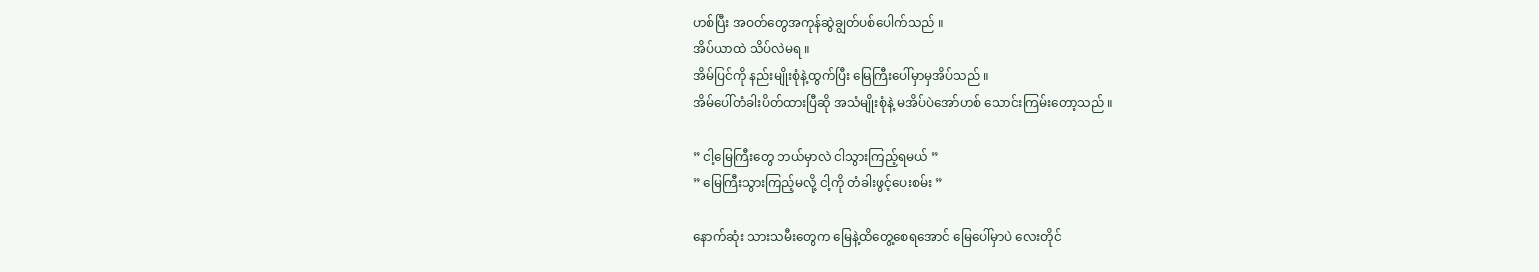ဟစ်ပြီး အဝတ်တွေအကုန်ဆွဲချွတ်ပစ်ပေါက်သည် ။
အိပ်ယာထဲ သိပ်လဲမရ ။
အိမ်ပြင်ကို နည်းမျိုးစုံနဲ့ထွက်ပြီး မြေကြီးပေါ်မှာမှအိပ်သည် ။
အိမ်ပေါ်တံခါးပိတ်ထားပြီဆို အသံမျိုးစုံနဲ့ မအိပ်ပဲအော်ဟစ် သောင်းကြမ်းတော့သည် ။

” ငါ့မြေကြီးတွေ ဘယ်မှာလဲ ငါသွားကြည့်ရမယ် ”
” မြေကြီးသွားကြည့်မလို့ ငါ့ကို တံခါးဖွင့်ပေးစမ်း ”

နောက်ဆုံး သားသမီးတွေက မြေနဲ့ထိတွေ့စေရအောင် မြေပေါ်မှာပဲ လေးတိုင်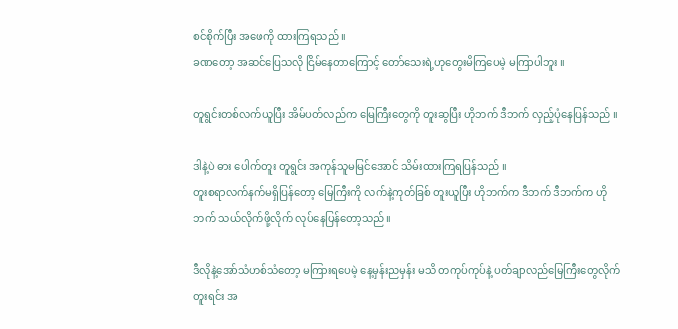စင်စိုက်ပြီး အဖေကို ထားကြရသည် ။
ခဏတော့ အဆင်ပြေသလို ငြိမ်နေတာကြောင့် တော်သေးရဲ့ဟုတွေးမိကြပေမဲ့ မကြာပါဘူး ။

တူရွင်းတစ်လက်ယူပြီး အိမ်ပတ်လည်က မြေကြီးတွေကို တူးဆွပြီး ဟိုဘက် ဒီဘက် လှည့်ပုံနေပြန်သည် ။

ဒါနဲ့ပဲ ဓား ပေါက်တူး တူရွင်း အကုန်သူမမြင်အောင် သိမ်းထားကြရပြန်သည် ။
တူးစရာလက်နက်မရှိပြန်တော့ မြေကြီးကို လက်နဲ့ကုတ်ခြစ် တူးယူပြီး ဟိုဘက်က ဒီဘက် ဒီဘက်က ဟိုဘက် သယ်လိုက်ဖို့လိုက် လုပ်နေပြန်တော့သည်။

ဒီလိုနဲ့အော်သံဟစ်သံတော့ မကြားရပေမဲ့ နေ့မှန်းညမှန်း မသိ တကုပ်ကုပ်နဲ့ ပတ်ချာလည်မြေကြီးတွေလိုက်တူးရင်း အ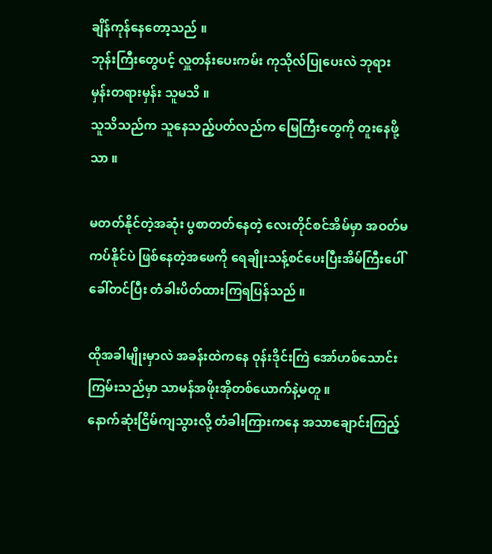ချိန်ကုန်နေတော့သည် ။
ဘုန်းကြီးတွေပင့် လှူတန်းပေးကမ်း ကုသိုလ်ပြုပေးလဲ ဘုရားမှန်းတရားမှန်း သူမသိ ။
သူသိသည်က သူနေသည့်ပတ်လည်က မြေကြီးတွေကို တူးနေဖို့သာ ။

မတတ်နိုင်တဲ့အဆုံး ပွစာတတ်နေတဲ့ လေးတိုင်စင်အိမ်မှာ အဝတ်မကပ်နိုင်ပဲ ဖြစ်နေတဲ့အဖေကို ရေချိုးသန့်စင်ပေးပြီးအိမ်ကြီးပေါ် ခေါ်တင်ပြီး တံခါးပိတ်ထားကြရပြန်သည် ။

ထိုအခါမျိုးမှာလဲ အခန်းထဲကနေ ဝုန်းဒိုင်းကြဲ အော်ဟစ်သောင်းကြမ်းသည်မှာ သာမန်အဖိုးအိုတစ်ယောက်နဲ့မတူ ။
နောက်ဆုံးငြိမ်ကျသွားလို့ တံခါးကြားကနေ အသာချောင်းကြည့်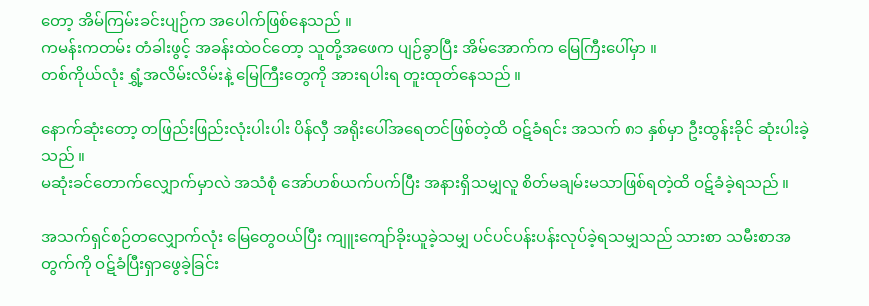တော့ အိမ်ကြမ်းခင်းပျဉ်က အပေါက်ဖြစ်နေသည် ။
ကမန်းကတမ်း တံခါးဖွင့် အခန်းထဲဝင်တော့ သူတို့အဖေက ပျဉ်ခွာပြီး အိမ်အောက်က မြေကြီးပေါ်မှာ ။
တစ်ကိုယ်လုံး ရွှံ့အလိမ်းလိမ်းနဲ့ မြေကြီးတွေကို အားရပါးရ တူးထုတ်နေသည် ။

နောက်ဆုံးတော့ တဖြည်းဖြည်းလုံးပါးပါး ပိန်လှီ အရိုးပေါ်အရေတင်ဖြစ်တဲ့ထိ ဝဋ်ခံရင်း အသက် ၈၁ နှစ်မှာ ဦးထွန်းခိုင် ဆုံးပါးခဲ့သည် ။
မဆုံးခင်တောက်လျှောက်မှာလဲ အသံစုံ အော်ဟစ်ယက်ပက်ပြီး အနားရှိသမျှလူ စိတ်မချမ်းမသာဖြစ်ရတဲ့ထိ ဝဋ်ခံခဲ့ရသည် ။

အသက်ရှင်စဉ်တလျှောက်လုံး မြေတွေဝယ်ပြီး ကျူးကျော်ခိုးယူခဲ့သမျှ ပင်ပင်ပန်းပန်းလုပ်ခဲ့ရသမျှသည် သားစာ သမီးစာအတွက်ကို ဝဋ်ခံပြီးရှာဖွေခဲ့ခြင်း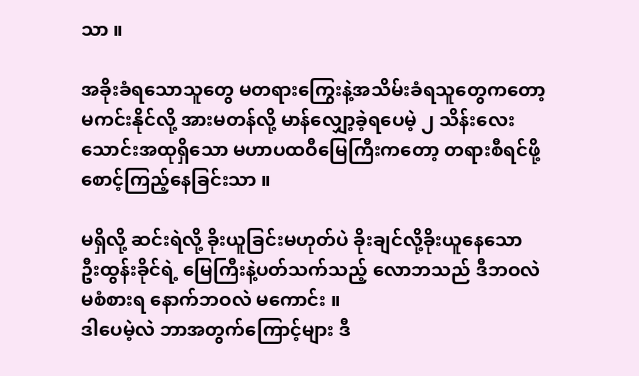သာ ။

အခိုးခံရသောသူတွေ မတရားကြွေးနဲ့အသိမ်းခံရသူတွေကတော့ မကင်းနိုင်လို့ အားမတန်လို့ မာန်လျှော့ခဲ့ရပေမဲ့ ၂ သိန်းလေးသောင်းအထုရှိသော မဟာပထဝီမြေကြီးကတော့ တရားစီရင်ဖို့ စောင့်ကြည့်နေခြင်းသာ ။

မရှိလို့ ဆင်းရဲလို့ ခိုးယူခြင်းမဟုတ်ပဲ ခိုးချင်လို့ခိုးယူနေသော ဦးထွန်းခိုင်ရဲ့ မြေကြီးနဲ့ပတ်သက်သည့် လောဘသည် ဒီဘဝလဲ မစံစားရ နောက်ဘဝလဲ မကောင်း ။
ဒါပေမဲ့လဲ ဘာအတွက်ကြောင့်များ ဒီ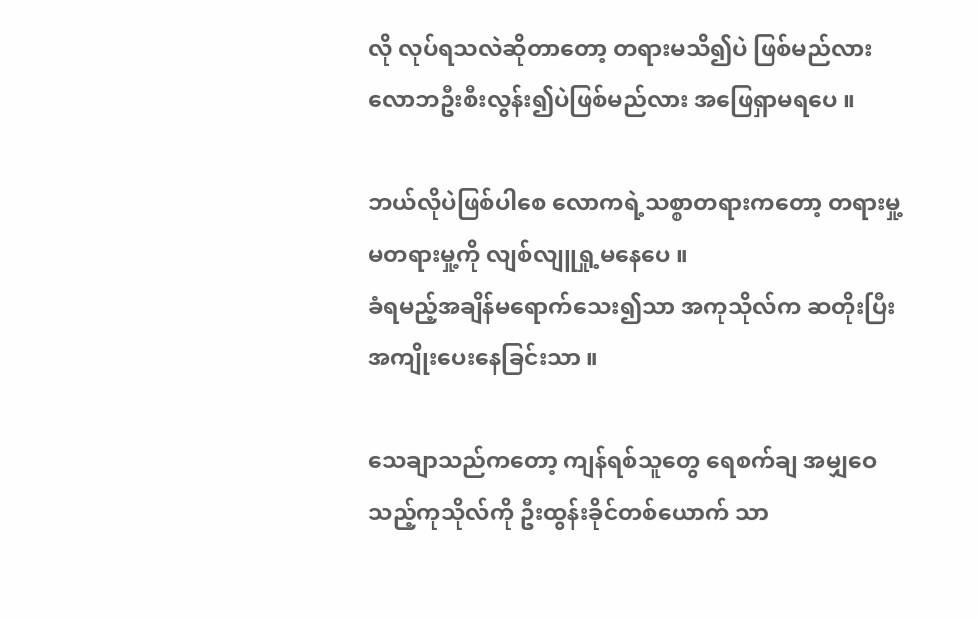လို လုပ်ရသလဲဆိုတာတော့ တရားမသိ၍ပဲ ဖြစ်မည်လား လောဘဦးစီးလွန်း၍ပဲဖြစ်မည်လား အဖြေရှာမရပေ ။

ဘယ်လိုပဲဖြစ်ပါစေ လောကရဲ့သစ္စာတရားကတော့ တရားမှု့ မတရားမှု့ကို လျစ်လျူရှု့မနေပေ ။
ခံရမည့်အချိန်မရောက်သေး၍သာ အကုသိုလ်က ဆတိုးပြီး အကျိုးပေးနေခြင်းသာ ။

သေချာသည်ကတော့ ကျန်ရစ်သူတွေ ရေစက်ချ အမျှဝေသည့်ကုသိုလ်ကို ဦးထွန်းခိုင်တစ်ယောက် သာ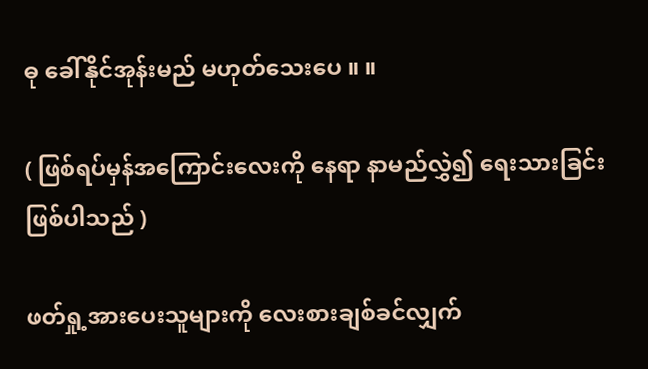ဓု ခေါ်နိုင်အုန်းမည် မဟုတ်သေးပေ ။ ။

( ဖြစ်ရပ်မှန်အကြောင်းလေးကို နေရာ နာမည်လွှဲ၍ ရေးသားခြင်းဖြစ်ပါသည် )

ဖတ်ရှု့အားပေးသူများကို လေးစားချစ်ခင်လျှက်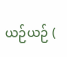ယဉ်ယဉ် (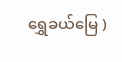ရွှေခယ်မြေ )